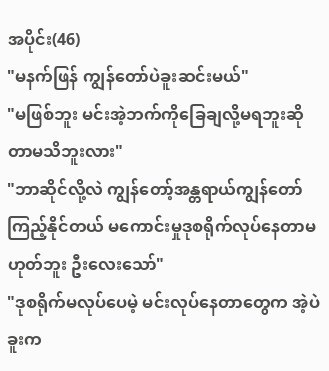အပိုင်း(46)
"မနက်ဖြန် ကျွန်တော်ပဲခူးဆင်းမယ်"
"မဖြစ်ဘူး မင်းအဲ့ဘက်ကိုခြေချလို့မရဘူးဆိုတာမသိဘူးလား"
"ဘာဆိုင်လို့လဲ ကျွန်တော့်အန္တရာယ်ကျွန်တော်ကြည့်နိုင်တယ် မကောင်းမှုဒုစရိုက်လုပ်နေတာမဟုတ်ဘူး ဦးလေးသော်"
"ဒုစရိုက်မလုပ်ပေမဲ့ မင်းလုပ်နေတာတွေက အဲ့ပဲခူးက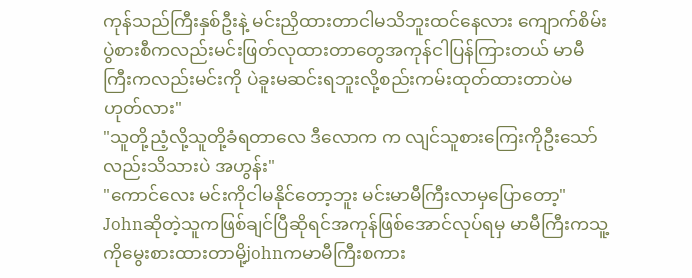ကုန်သည်ကြီးနှစ်ဦးနဲ့ မင်းညှိထားတာငါမသိဘူးထင်နေလား ကျောက်စိမ်းပွဲစားစီကလည်းမင်းဖြတ်လုထားတာတွေအကုန်ငါပြန်ကြားတယ် မာမီကြီးကလည်းမင်းကို ပဲခူးမဆင်းရဘူးလို့စည်းကမ်းထုတ်ထားတာပဲမဟုတ်လား"
"သူတို့ညံ့လို့သူတို့ခံရတာလေ ဒီလောက က လျင်သူစားကြေးကိုဦးသော်လည်းသိသားပဲ အဟွန်း"
"ကောင်လေး မင်းကိုငါမနိုင်တော့ဘူး မင်းမာမီကြီးလာမှပြောတော့"
Johnဆိုတဲ့သူကဖြစ်ချင်ပြီဆိုရင်အကုန်ဖြစ်အောင်လုပ်ရမှ မာမီကြီးကသူ့ကိုမွေးစားထားတာမို့johnကမာမီကြီးစကား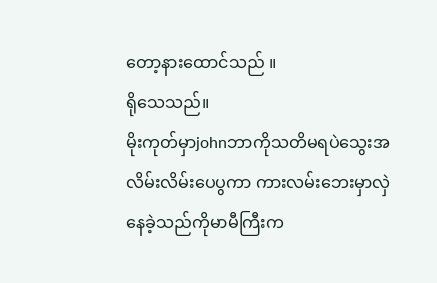တော့နားထောင်သည် ။
ရိုသေသည်။
မိုးကုတ်မှာjohnဘာကိုသတိမရပဲသွေးအလိမ်းလိမ်းပေပွကာ ကားလမ်းဘေးမှာလှဲနေခဲ့သည်ကိုမာမီကြီးက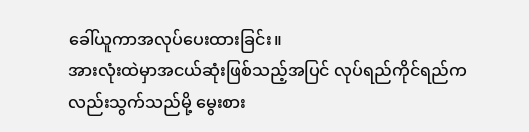ခေါ်ယူကာအလုပ်ပေးထားခြင်း။
အားလုံးထဲမှာအငယ်ဆုံးဖြစ်သည့်အပြင် လုပ်ရည်ကိုင်ရည်ကလည်းသွက်သည်မို့ မွေးစား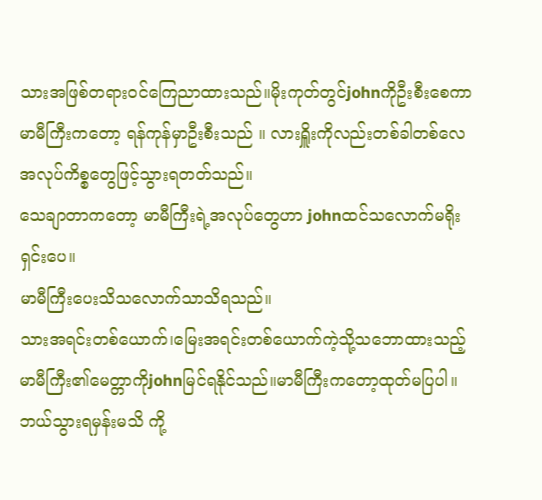သားအဖြစ်တရား၀င်ကြေညာထားသည်။မိုးကုတ်တွင်johnကိုဦးစီးစေကာ မာမီကြီးကတော့ ရန်ကုန်မှာဦးစီးသည် ။ လားရှိူးကိုလည်းတစ်ခါတစ်လေ အလုပ်ကိစ္စတွေဖြင့်သွားရတတ်သည်။
သေချာတာကတော့ မာမီကြီးရဲ့အလုပ်တွေဟာ johnထင်သလောက်မရိုးရှင်းပေ။
မာမီကြီးပေးသိသလောက်သာသိရသည်။
သားအရင်းတစ်ယောက်၊မြေးအရင်းတစ်ယောက်ကဲ့သို့သဘောထားသည့် မာမီကြီး၏မေတ္တာကိုjohnမြင်ရနိုင်သည်။မာမီကြီးကတော့ထုတ်မပြပါ။ဘယ်သွားရမှန်းမသိ ကို့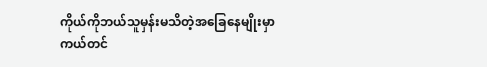ကိုယ်ကိုဘယ်သူမှန်းမသိတဲ့အခြေနေမျိုးမှာကယ်တင်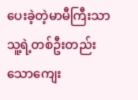ပေးခဲ့တဲ့မာမီကြီးသာသူ့ရဲ့တစ်ဦးတည်းသောကျေး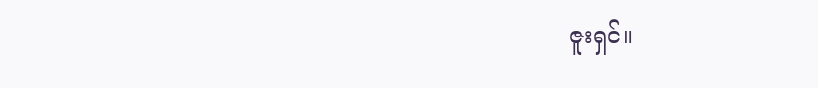ဇူးရှင်။